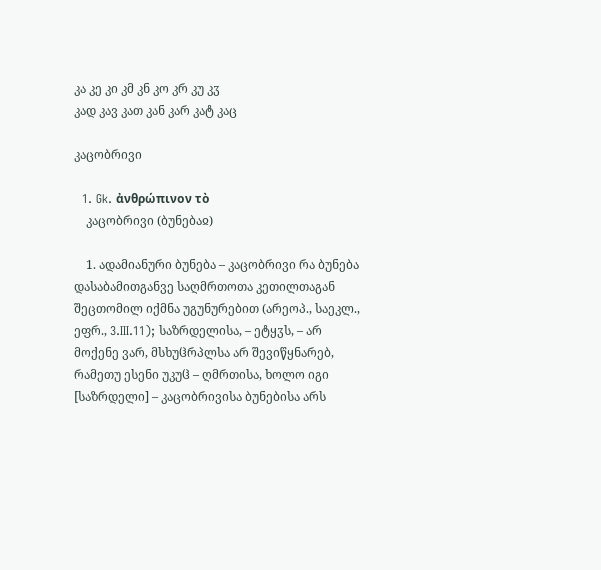კა კე კი კმ კნ კო კრ კუ კჳ
კად კავ კათ კან კარ კატ კაც

კაცობრივი

  1. Gk. ἀνθρώπινον τὸ
    კაცობრივი (ბუნებაჲ)

    1. ადამიანური ბუნება – კაცობრივი რა ბუნება დასაბამითგანვე საღმრთოთა კეთილთაგან შეცთომილ იქმნა უგუნურებით (არეოპ., საეკლ., ეფრ., 3.III.11); საზრდელისა, – ეტყჳს, – არ მოქენე ვარ, მსხუჱრპლსა არ შევიწყნარებ, რამეთუ ესენი უკუჱ – ღმრთისა, ხოლო იგი [საზრდელი] – კაცობრივისა ბუნებისა არს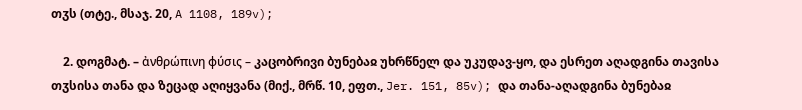თჳს (თტე., მსაჯ. 20, A 1108, 189v);

    2. დოგმატ. – ἀνθρώπινη φύσις – კაცობრივი ბუნებაჲ უხრწნელ და უკუდავ-ყო, და ესრეთ აღადგინა თავისა თჳსისა თანა და ზეცად აღიყვანა (მიქ., მრწ. 10, ეფთ., Jer. 151, 85v); და თანა-აღადგინა ბუნებაჲ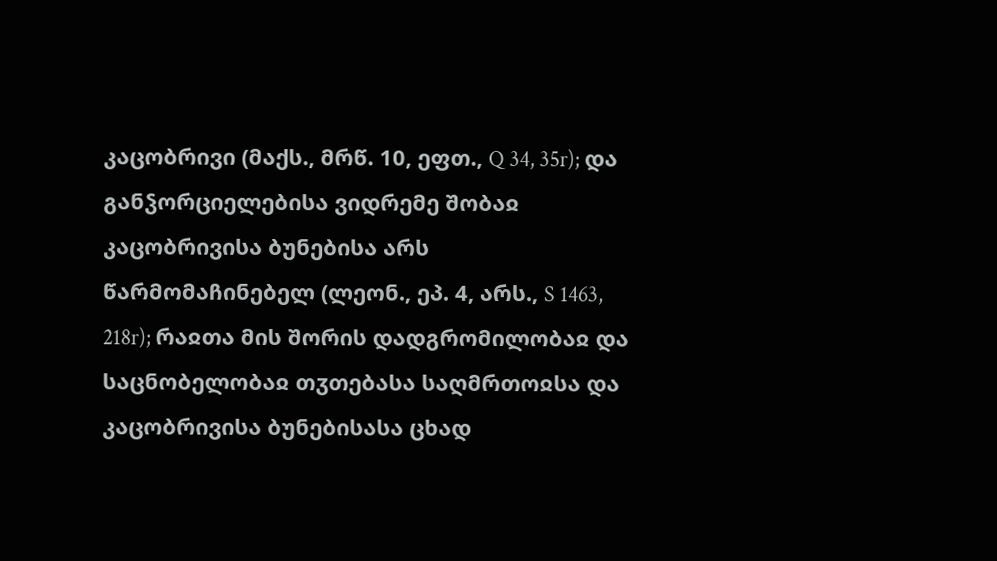კაცობრივი (მაქს., მრწ. 10, ეფთ., Q 34, 35r); და განჴორციელებისა ვიდრემე შობაჲ კაცობრივისა ბუნებისა არს წარმომაჩინებელ (ლეონ., ეპ. 4, არს., S 1463, 218r); რაჲთა მის შორის დადგრომილობაჲ და საცნობელობაჲ თჳთებასა საღმრთოჲსა და კაცობრივისა ბუნებისასა ცხად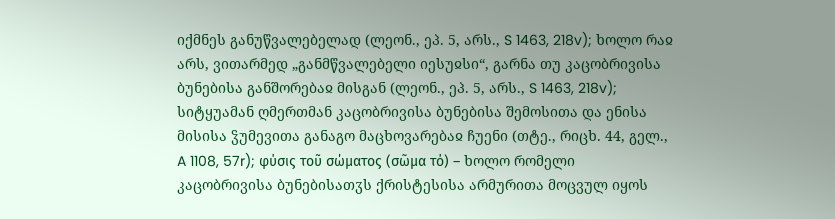იქმნეს განუწვალებელად (ლეონ., ეპ. 5, არს., S 1463, 218v); ხოლო რაჲ არს, ვითარმედ „განმწვალებელი იესუჲსი“, გარნა თუ კაცობრივისა ბუნებისა განშორებაჲ მისგან (ლეონ., ეპ. 5, არს., S 1463, 218v); სიტყუამან ღმერთმან კაცობრივისა ბუნებისა შემოსითა და ენისა მისისა ჴუმევითა განაგო მაცხოვარებაჲ ჩუენი (თტე., რიცხ. 44, გელ., A 1108, 57r); φύσις τοῦ σώματος (σῶμα τό) – ხოლო რომელი კაცობრივისა ბუნებისათჳს ქრისტესისა არმურითა მოცვულ იყოს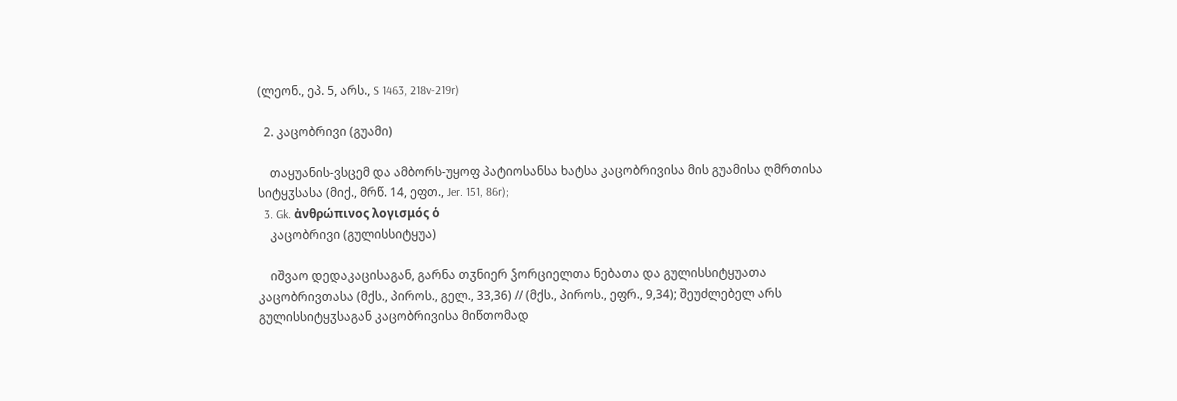(ლეონ., ეპ. 5, არს., S 1463, 218v-219r)

  2. კაცობრივი (გუამი)

    თაყუანის-ვსცემ და ამბორს-უყოფ პატიოსანსა ხატსა კაცობრივისა მის გუამისა ღმრთისა სიტყჳსასა (მიქ., მრწ. 14, ეფთ., Jer. 151, 86r);
  3. Gk. ἀνθρώπινος λογισμός ὁ
    კაცობრივი (გულისსიტყუა)

    იშვაო დედაკაცისაგან, გარნა თჳნიერ ჴორციელთა ნებათა და გულისსიტყუათა კაცობრივთასა (მქს., პიროს., გელ., 33,36) // (მქს., პიროს., ეფრ., 9,34); შეუძლებელ არს გულისსიტყჳსაგან კაცობრივისა მიწთომად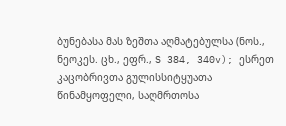ბუნებასა მას ზეშთა აღმატებულსა (ნოს., ნეოკეს. ცხ., ეფრ., S 384, 340v); ესრეთ კაცობრივთა გულისსიტყუათა წინამყოფელი, საღმრთოსა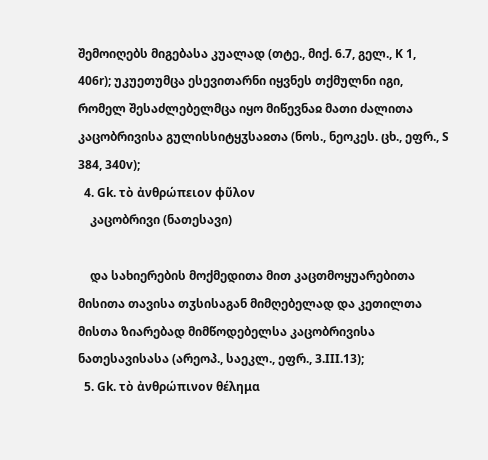შემოიღებს მიგებასა კუალად (თტე., მიქ. 6.7, გელ., K 1, 406r); უკუეთუმცა ესევითარნი იყვნეს თქმულნი იგი, რომელ შესაძლებელმცა იყო მიწევნაჲ მათი ძალითა კაცობრივისა გულისსიტყჳსაჲთა (ნოს., ნეოკეს. ცხ., ეფრ., S 384, 340v);
  4. Gk. τὸ ἀνθρώπειον φῦλον
    კაცობრივი (ნათესავი)

    და სახიერების მოქმედითა მით კაცთმოყუარებითა მისითა თავისა თჳსისაგან მიმღებელად და კეთილთა მისთა ზიარებად მიმწოდებელსა კაცობრივისა ნათესავისასა (არეოპ., საეკლ., ეფრ., 3.III.13);
  5. Gk. τὸ ἀνθρώπινον θέλημα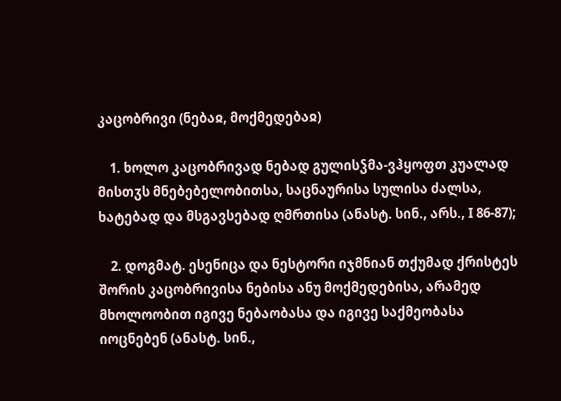კაცობრივი (ნებაჲ, მოქმედებაჲ)

    1. ხოლო კაცობრივად ნებად გულისჴმა-ვჰყოფთ კუალად მისთჳს მნებებელობითსა, საცნაურისა სულისა ძალსა, ხატებად და მსგავსებად ღმრთისა (ანასტ. სინ., არს., I 86-87);

    2. დოგმატ. ესენიცა და ნესტორი იჯმნიან თქუმად ქრისტეს შორის კაცობრივისა ნებისა ანუ მოქმედებისა, არამედ მხოლოობით იგივე ნებაობასა და იგივე საქმეობასა იოცნებენ (ანასტ. სინ.,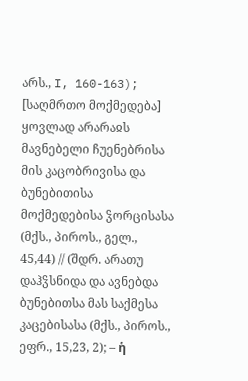არს., I, 160-163); [საღმრთო მოქმედება] ყოვლად არარაჲს მავნებელი ჩუენებრისა მის კაცობრივისა და ბუნებითისა მოქმედებისა ჴორცისასა (მქს., პიროს., გელ., 45,44) // (შდრ. არათუ დაჰჴსნიდა და ავნებდა ბუნებითსა მას საქმესა კაცებისასა (მქს., პიროს., ეფრ., 15,23, 2); – ἡ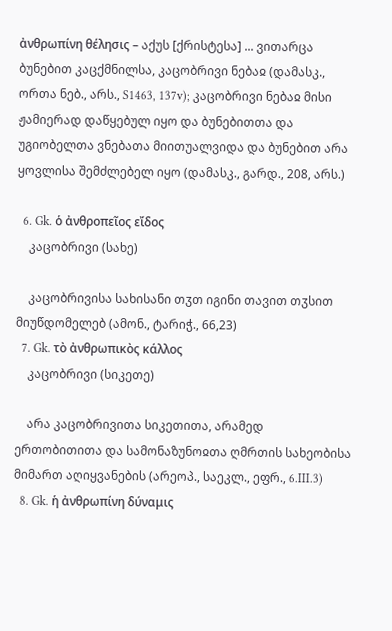ἀνθρωπίνη θέλησις – აქუს [ქრისტესა] ... ვითარცა ბუნებით კაცქმნილსა, კაცობრივი ნებაჲ (დამასკ., ორთა ნებ., არს., S1463, 137v); კაცობრივი ნებაჲ მისი ჟამიერად დაწყებულ იყო და ბუნებითთა და უგიობელთა ვნებათა მიითუალვიდა და ბუნებით არა ყოვლისა შემძლებელ იყო (დამასკ., გარდ., 208, არს.)

  6. Gk. ὁ ἀνθροπεῖος εἴδος
    კაცობრივი (სახე)

    კაცობრივისა სახისანი თჳთ იგინი თავით თჳსით მიუწდომელებ (ამონ., ტარიჭ., 66,23)
  7. Gk. τὸ ἀνθρωπικὸς κάλλος
    კაცობრივი (სიკეთე)

    არა კაცობრივითა სიკეთითა, არამედ ერთობითითა და სამონაზუნოჲთა ღმრთის სახეობისა მიმართ აღიყვანების (არეოპ., საეკლ., ეფრ., 6.III.3)
  8. Gk. ἡ ἀνθρωπίνη δύναμις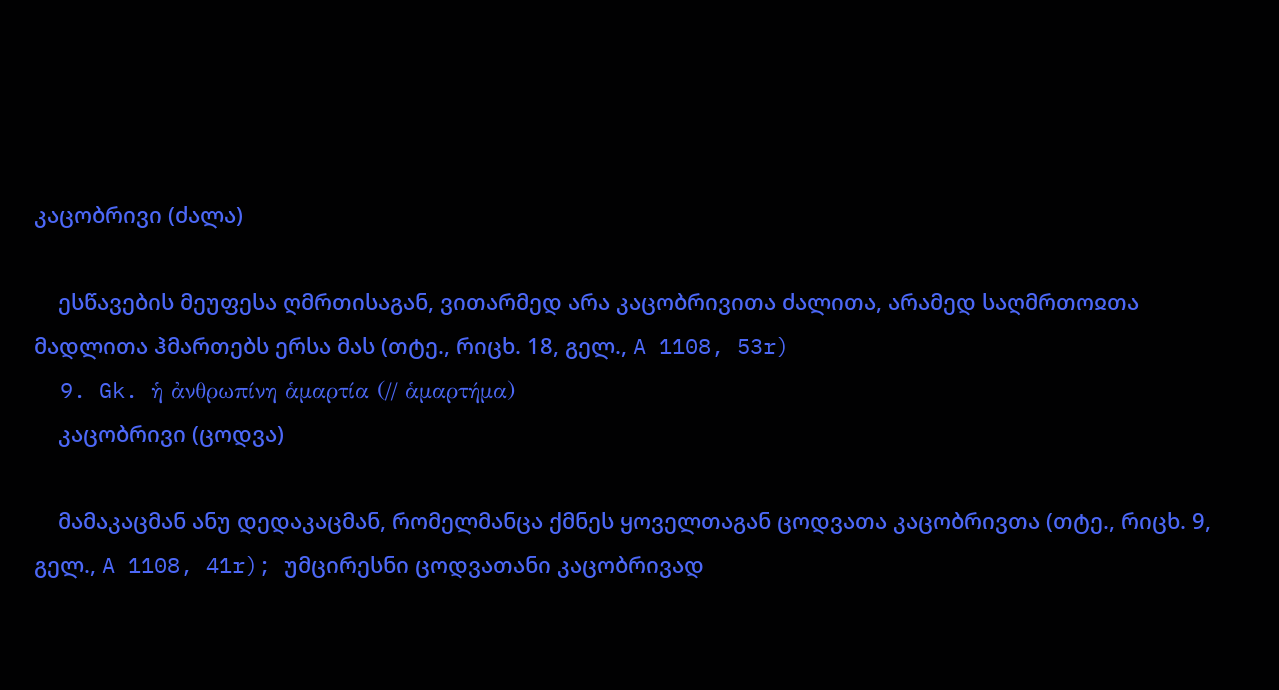კაცობრივი (ძალა)

    ესწავების მეუფესა ღმრთისაგან, ვითარმედ არა კაცობრივითა ძალითა, არამედ საღმრთოჲთა მადლითა ჰმართებს ერსა მას (თტე., რიცხ. 18, გელ., A 1108, 53r)
  9. Gk. ἡ ἀνθρωπίνη ἁμαρτία (// ἁμαρτήμα)
    კაცობრივი (ცოდვა)

    მამაკაცმან ანუ დედაკაცმან, რომელმანცა ქმნეს ყოველთაგან ცოდვათა კაცობრივთა (თტე., რიცხ. 9, გელ., A 1108, 41r); უმცირესნი ცოდვათანი კაცობრივად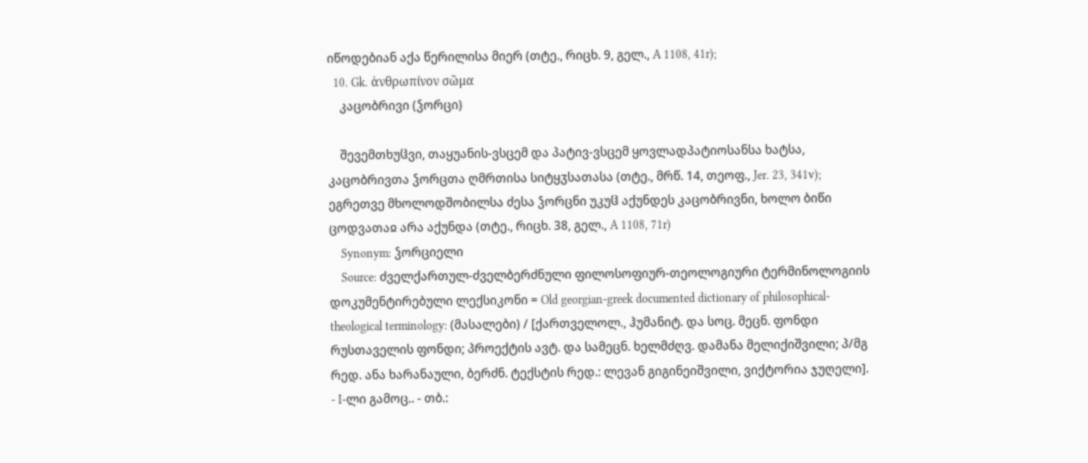იწოდებიან აქა წერილისა მიერ (თტე., რიცხ. 9, გელ., A 1108, 41r);
  10. Gk. ἀνθρωπίνον σῶμα
    კაცობრივი (ჴორცი)

    შევემთხუჱვი, თაყუანის-ვსცემ და პატივ-ვსცემ ყოვლადპატიოსანსა ხატსა, კაცობრივთა ჴორცთა ღმრთისა სიტყჳსათასა (თტე., მრწ. 14, თეოფ., Jer. 23, 341v); ეგრეთვე მხოლოდშობილსა ძესა ჴორცნი უკუჱ აქუნდეს კაცობრივნი, ხოლო ბიწი ცოდვათაჲ არა აქუნდა (თტე., რიცხ. 38, გელ., A 1108, 71r)
    Synonym: ჴორციელი
    Source: ძველქართულ-ძველბერძნული ფილოსოფიურ-თეოლოგიური ტერმინოლოგიის დოკუმენტირებული ლექსიკონი = Old georgian-greek documented dictionary of philosophical-theological terminology: (მასალები) / [ქართველოლ., ჰუმანიტ. და სოც. მეცნ. ფონდი რუსთაველის ფონდი; პროექტის ავტ. და სამეცნ. ხელმძღვ. დამანა მელიქიშვილი; პ/მგ რედ. ანა ხარანაული, ბერძნ. ტექსტის რედ.: ლევან გიგინეიშვილი, ვიქტორია ჯუღელი]. - I-ლი გამოც.. - თბ.: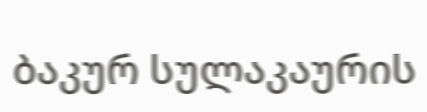ბაკურ სულაკაურის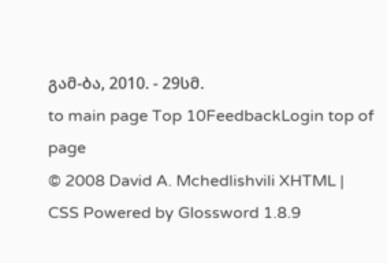გამ-ბა, 2010. - 29სმ.
to main page Top 10FeedbackLogin top of page
© 2008 David A. Mchedlishvili XHTML | CSS Powered by Glossword 1.8.9